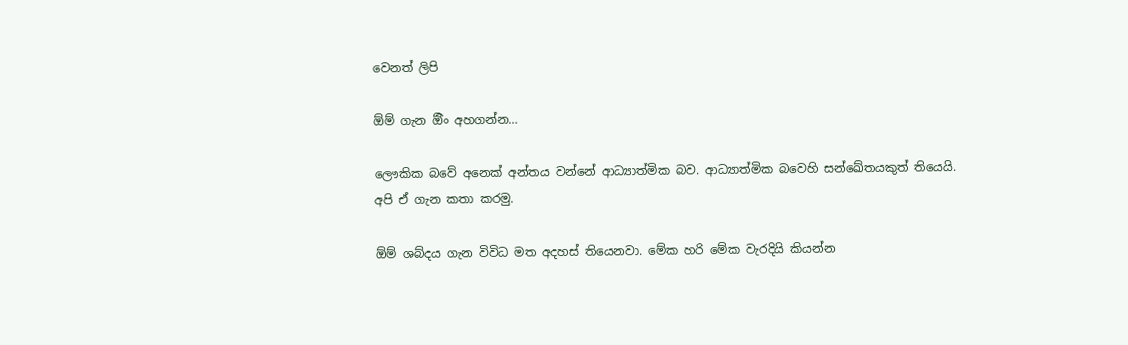වෙනත් ලිපි

ඕම් ගැන ඕිං අහගන්න…

ලෞකික බවේ අනෙක් අන්තය වන්නේ ආධ්‍යාත්මික බව. ආධ්‍යාත්මික බවෙහි සන්ඛේතයකුත් තියෙයි. අපි ඒ ගැන කතා කරමු.

ඕම් ශබ්දය ගැන විවිධ මත අදහස් තියෙනවා. මේක හරි මේක වැරදියි කියන්න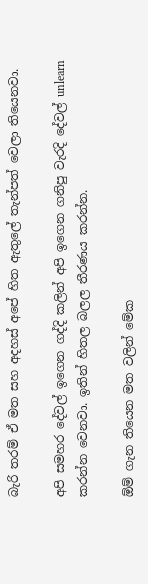බැරි තරම් ඒ මත සහ අදහස් අපේ හිත ඇතුලේ තැන්පත් වෙලා තියෙනවා.

අපි සමහර දේවල් ඉගෙන ගද්දි කලින් අපි ඉගෙන ගනිපු වැරදි දේවල් unlearn කරන්න වෙනවා. ඉතින් හිතල බලල තීරණය කරන්න.

ඕම් ගැන තියෙන මත වලින් මේක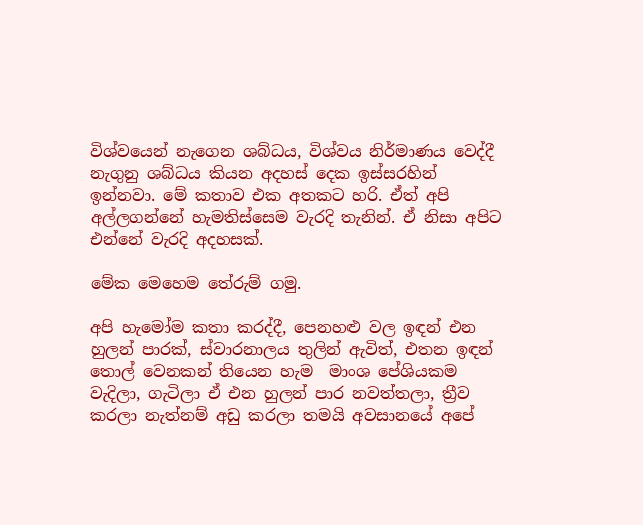විශ්වයෙන් නැගෙන ශබ්ධය, විශ්වය නිර්මාණය වෙද්දී නැගුනු ශබ්ධය කියන අදහස් දෙක ඉස්සරහින් ඉන්නවා. මේ කතාව එක අතකට හරි. ඒත් අපි අල්ලගන්නේ හැමතිස්සෙම වැරදි තැනින්. ඒ නිසා අපිට එන්නේ වැරදි අදහසක්.

මේක මෙහෙම තේරුම් ගමු.

අපි හැමෝම කතා කරද්දී, පෙනහළු වල ඉඳන් එන හුලන් පාරක්, ස්වාරනාලය තුලින් ඇවිත්, එතන ඉඳන් තොල් වෙනකන් තියෙන හැම  මාංශ පේශියකම වැදිලා, ගැටිලා ඒ එන හුලන් පාර නවත්තලා, ත්‍රීව කරලා නැත්නම් අඩු කරලා තමයි අවසානයේ අපේ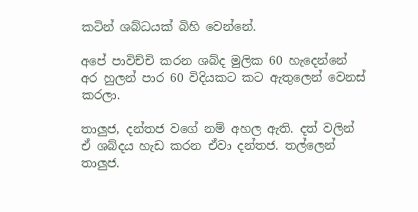කටින් ශබ්ධයක් බිහි වෙන්නේ.

අපේ පාවිච්චි කරන ශබ්ද මුලික 60 හැදෙන්නේ අර හුලන් පාර 60 විදියකට කට ඇතුලෙන් වෙනස් කරලා.

තාලුජ, දන්තජ වගේ නම් අහල ඇති. දත් වලින් ඒ ශබ්දය හැඩ කරන ඒවා දන්තජ. තල්ලෙන් තාලුජ.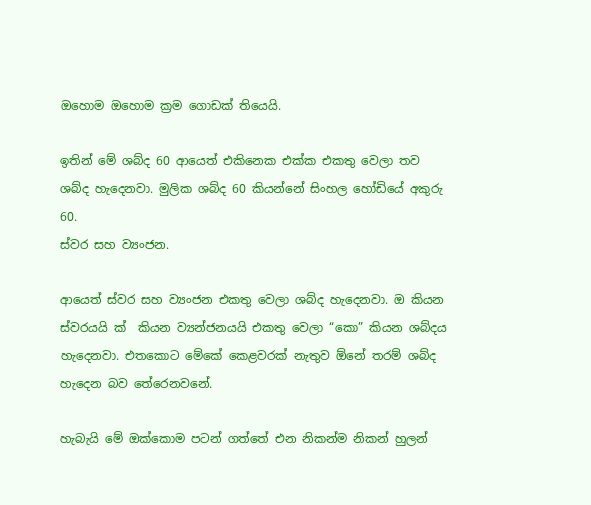ඔහොම ඔහොම ක්‍රම ගොඩක් තියෙයි.

ඉතින් මේ ශබ්ද 60 ආයෙත් එකිනෙක එක්ක එකතු වෙලා තව ශබ්ද හැදෙනවා. මුලික ශබ්ද 60 කියන්නේ සිංහල හෝඩියේ අකුරු 60.
ස්වර සහ ව්‍යංජන.

ආයෙත් ස්වර සහ ව්‍යංජන එකතු වෙලා ශබ්ද හැදෙනවා. ඔ කියන ස්වරයයි ක්  කියන ව්‍යන්ජනයයි එකතු වෙලා “කො” කියන ශබ්දය හැදෙනවා. එතකොට මේකේ කෙළවරක් නැතුව ඕනේ තරම් ශබ්ද හැදෙන බව තේරෙනවනේ.

හැබැයි මේ ඔක්කොම පටන් ගත්තේ එන නිකන්ම නිකන් හුලන්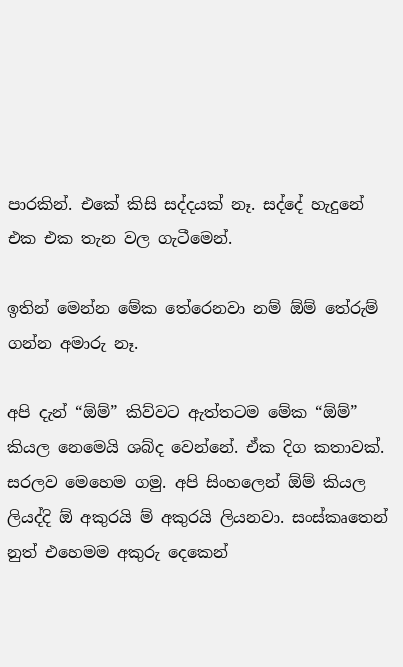පාරකින්. එකේ කිසි සද්දයක් නෑ. සද්දේ හැදුනේ එක එක තැන වල ගැටීමෙන්.

ඉතින් මෙන්න මේක තේරෙනවා නම් ඕම් තේරුම් ගන්න අමාරු නෑ.

අපි දැන් “ඕම්” කිව්වට ඇත්තටම මේක “ඕම්” කියල නෙමෙයි ශබ්ද වෙන්නේ. ඒක දිග කතාවක්. සරලව මෙහෙම ගමු. අපි සිංහලෙන් ඕම් කියල ලියද්දි ඕ අකුරයි ම් අකුරයි ලියනවා. සංස්කෘතෙන් නුත් එහෙමම අකුරු දෙකෙන්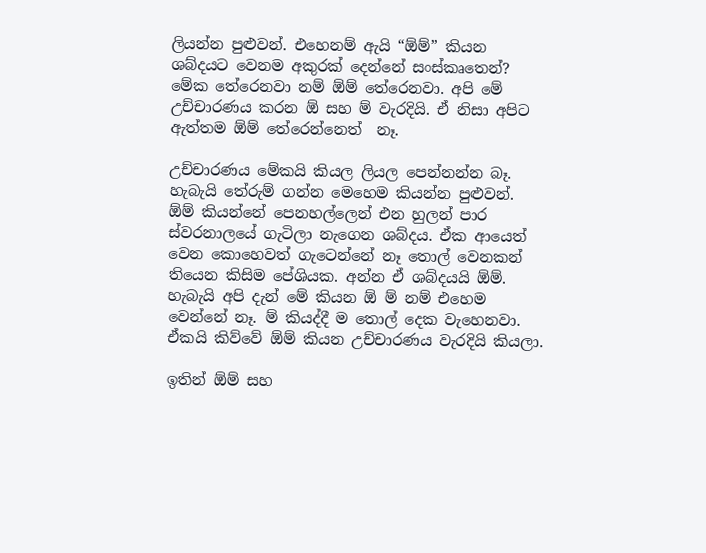ලියන්න පුළුවන්. එහෙනම් ඇයි “ඕම්” කියන ශබ්දයට වෙනම අකුරක් දෙන්නේ සංස්කෘතෙන්? මේක තේරෙනවා නම් ඕම් තේරෙනවා. අපි මේ උච්චාරණය කරන ඕ සහ ම් වැරදියි. ඒ නිසා අපිට ඇත්තම ඕම් තේරෙන්නෙත්  නෑ.

උච්චාරණය මේකයි කියල ලියල පෙන්නන්න බෑ. හැබැයි තේරුම් ගන්න මෙහෙම කියන්න පුළුවන්. ඕම් කියන්නේ පෙනහල්ලෙන් එන හුලන් පාර ස්වරනාලයේ ගැටිලා නැගෙන ශබ්දය. ඒක ආයෙත් වෙන කොහෙවත් ගැටෙන්නේ නෑ තොල් වෙනකන් තියෙන කිසිම පේශියක. අන්න ඒ ශබ්දයයි ඕම්. හැබැයි අපි දැන් මේ කියන ඕ ම් නම් එහෙම වෙන්නේ නෑ. ම් කියද්දී ම තොල් දෙක වැහෙනවා. ඒකයි කිව්වේ ඕම් කියන උච්චාරණය වැරදියි කියලා.

ඉතින් ඕම් සහ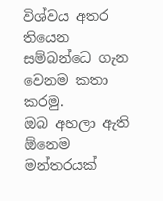විශ්වය අතර තියෙන සම්බන්ධෙ ගැන වෙනම කතා කරමු.
ඔබ අහලා ඇති ඕනෙම මන්තරයක්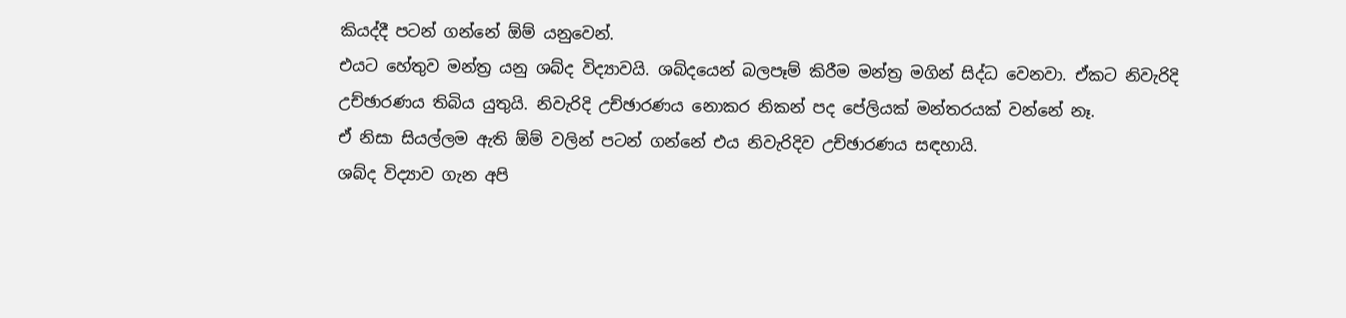කියද්දී පටන් ගන්නේ ඕම් යනුවෙන්.
එයට හේතුව මන්ත්‍ර යනු ශබ්ද විද්‍යාවයි. ශබ්දයෙන් බලපෑම් කිරීම මන්ත්‍ර මගින් සිද්ධ වෙනවා. ඒකට නිවැරිදි උච්ඡාරණය තිබිය යුතුයි. නිවැරිදි උච්ඡාරණය නොකර නිකන් පද පේලියක් මන්තරයක් වන්නේ නෑ.
ඒ නිසා සියල්ලම ඇති ඕම් වලින් පටන් ගන්නේ එය නිවැරිදිව උච්ඡාරණය සඳහායි.
ශබ්ද විද්‍යාව ගැන අපි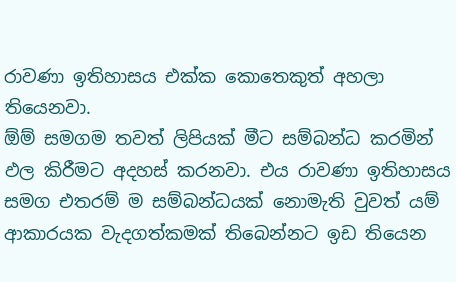රාවණා ඉතිහාසය එක්ක කොතෙකුත් අහලා තියෙනවා.
ඕම් සමගම තවත් ලිපියක් මීට සම්බන්ධ කරමින් ඵල කිරීමට අදහස් කරනවා. එය රාවණා ඉතිහාසය සමග එතරම් ම සම්බන්ධයක් නොමැති වුවත් යම් ආකාරයක වැදගත්කමක් තිබෙන්නට ඉඩ තියෙන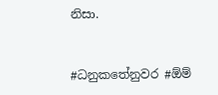නිසා.


#ධනුකතේනුවර #ඕම්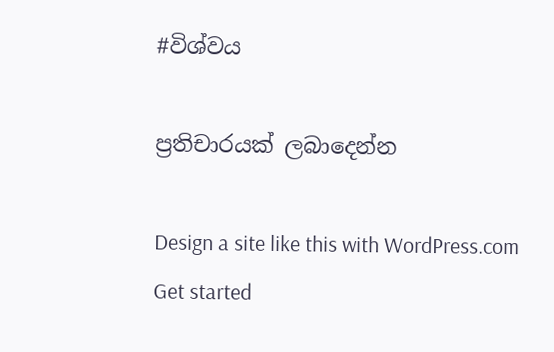#විශ්වය

ප්‍රතිචාරයක් ලබාදෙන්න

Design a site like this with WordPress.com
Get started